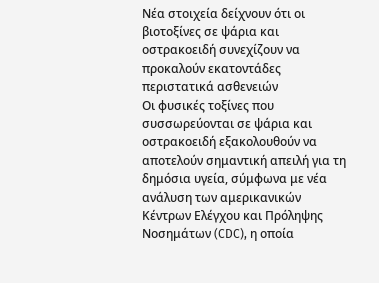Νέα στοιχεία δείχνουν ότι οι βιοτοξίνες σε ψάρια και οστρακοειδή συνεχίζουν να προκαλούν εκατοντάδες περιστατικά ασθενειών
Οι φυσικές τοξίνες που συσσωρεύονται σε ψάρια και οστρακοειδή εξακολουθούν να αποτελούν σημαντική απειλή για τη δημόσια υγεία, σύμφωνα με νέα ανάλυση των αμερικανικών Κέντρων Ελέγχου και Πρόληψης Νοσημάτων (CDC), η οποία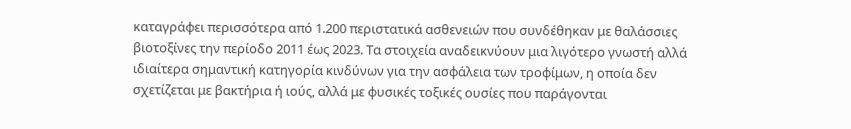καταγράφει περισσότερα από 1.200 περιστατικά ασθενειών που συνδέθηκαν με θαλάσσιες βιοτοξίνες την περίοδο 2011 έως 2023. Τα στοιχεία αναδεικνύουν μια λιγότερο γνωστή αλλά ιδιαίτερα σημαντική κατηγορία κινδύνων για την ασφάλεια των τροφίμων, η οποία δεν σχετίζεται με βακτήρια ή ιούς, αλλά με φυσικές τοξικές ουσίες που παράγονται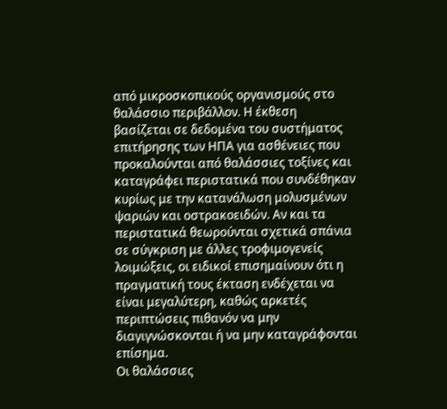από μικροσκοπικούς οργανισμούς στο θαλάσσιο περιβάλλον. Η έκθεση βασίζεται σε δεδομένα του συστήματος επιτήρησης των ΗΠΑ για ασθένειες που προκαλούνται από θαλάσσιες τοξίνες και καταγράφει περιστατικά που συνδέθηκαν κυρίως με την κατανάλωση μολυσμένων ψαριών και οστρακοειδών. Αν και τα περιστατικά θεωρούνται σχετικά σπάνια σε σύγκριση με άλλες τροφιμογενείς λοιμώξεις, οι ειδικοί επισημαίνουν ότι η πραγματική τους έκταση ενδέχεται να είναι μεγαλύτερη, καθώς αρκετές περιπτώσεις πιθανόν να μην διαγιγνώσκονται ή να μην καταγράφονται επίσημα.
Οι θαλάσσιες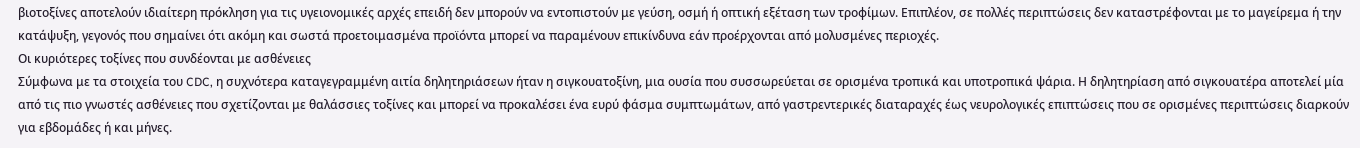βιοτοξίνες αποτελούν ιδιαίτερη πρόκληση για τις υγειονομικές αρχές επειδή δεν μπορούν να εντοπιστούν με γεύση, οσμή ή οπτική εξέταση των τροφίμων. Επιπλέον, σε πολλές περιπτώσεις δεν καταστρέφονται με το μαγείρεμα ή την κατάψυξη, γεγονός που σημαίνει ότι ακόμη και σωστά προετοιμασμένα προϊόντα μπορεί να παραμένουν επικίνδυνα εάν προέρχονται από μολυσμένες περιοχές.
Οι κυριότερες τοξίνες που συνδέονται με ασθένειες
Σύμφωνα με τα στοιχεία του CDC, η συχνότερα καταγεγραμμένη αιτία δηλητηριάσεων ήταν η σιγκουατοξίνη, μια ουσία που συσσωρεύεται σε ορισμένα τροπικά και υποτροπικά ψάρια. Η δηλητηρίαση από σιγκουατέρα αποτελεί μία από τις πιο γνωστές ασθένειες που σχετίζονται με θαλάσσιες τοξίνες και μπορεί να προκαλέσει ένα ευρύ φάσμα συμπτωμάτων, από γαστρεντερικές διαταραχές έως νευρολογικές επιπτώσεις που σε ορισμένες περιπτώσεις διαρκούν για εβδομάδες ή και μήνες.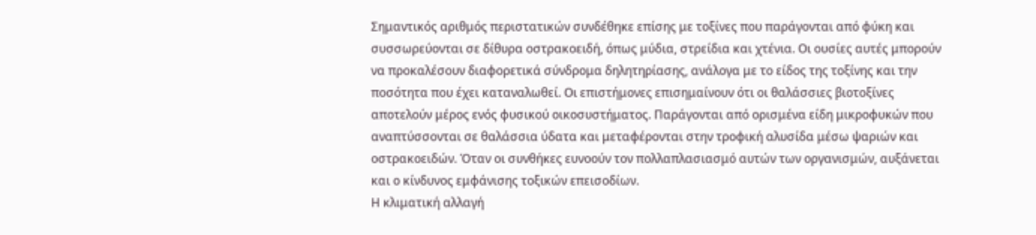Σημαντικός αριθμός περιστατικών συνδέθηκε επίσης με τοξίνες που παράγονται από φύκη και συσσωρεύονται σε δίθυρα οστρακοειδή, όπως μύδια, στρείδια και χτένια. Οι ουσίες αυτές μπορούν να προκαλέσουν διαφορετικά σύνδρομα δηλητηρίασης, ανάλογα με το είδος της τοξίνης και την ποσότητα που έχει καταναλωθεί. Οι επιστήμονες επισημαίνουν ότι οι θαλάσσιες βιοτοξίνες αποτελούν μέρος ενός φυσικού οικοσυστήματος. Παράγονται από ορισμένα είδη μικροφυκών που αναπτύσσονται σε θαλάσσια ύδατα και μεταφέρονται στην τροφική αλυσίδα μέσω ψαριών και οστρακοειδών. Όταν οι συνθήκες ευνοούν τον πολλαπλασιασμό αυτών των οργανισμών, αυξάνεται και ο κίνδυνος εμφάνισης τοξικών επεισοδίων.
Η κλιματική αλλαγή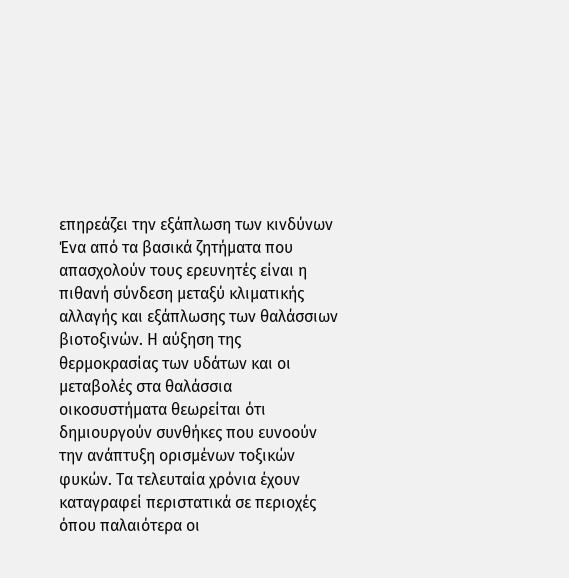επηρεάζει την εξάπλωση των κινδύνων
Ένα από τα βασικά ζητήματα που απασχολούν τους ερευνητές είναι η πιθανή σύνδεση μεταξύ κλιματικής αλλαγής και εξάπλωσης των θαλάσσιων βιοτοξινών. Η αύξηση της θερμοκρασίας των υδάτων και οι μεταβολές στα θαλάσσια οικοσυστήματα θεωρείται ότι δημιουργούν συνθήκες που ευνοούν την ανάπτυξη ορισμένων τοξικών φυκών. Τα τελευταία χρόνια έχουν καταγραφεί περιστατικά σε περιοχές όπου παλαιότερα οι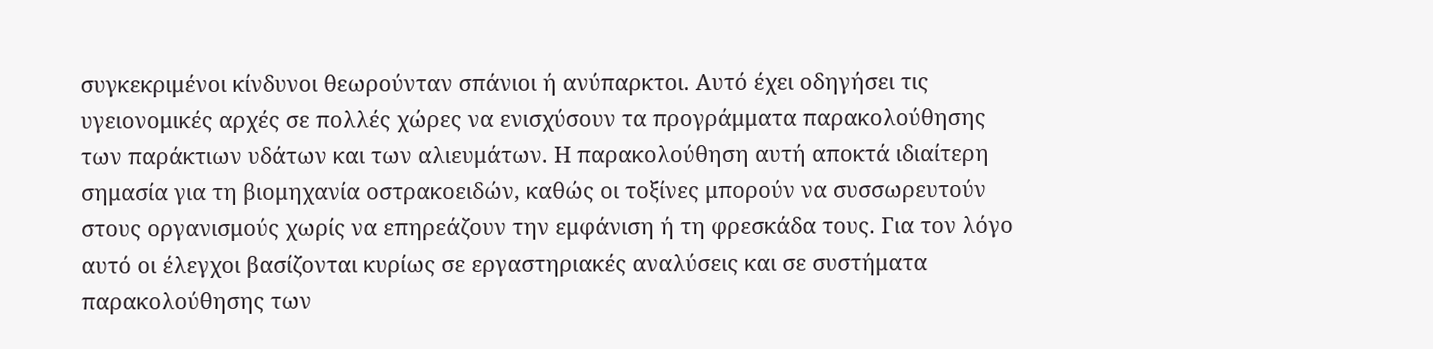συγκεκριμένοι κίνδυνοι θεωρούνταν σπάνιοι ή ανύπαρκτοι. Αυτό έχει οδηγήσει τις υγειονομικές αρχές σε πολλές χώρες να ενισχύσουν τα προγράμματα παρακολούθησης των παράκτιων υδάτων και των αλιευμάτων. Η παρακολούθηση αυτή αποκτά ιδιαίτερη σημασία για τη βιομηχανία οστρακοειδών, καθώς οι τοξίνες μπορούν να συσσωρευτούν στους οργανισμούς χωρίς να επηρεάζουν την εμφάνιση ή τη φρεσκάδα τους. Για τον λόγο αυτό οι έλεγχοι βασίζονται κυρίως σε εργαστηριακές αναλύσεις και σε συστήματα παρακολούθησης των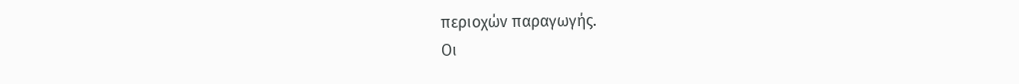περιοχών παραγωγής.
Οι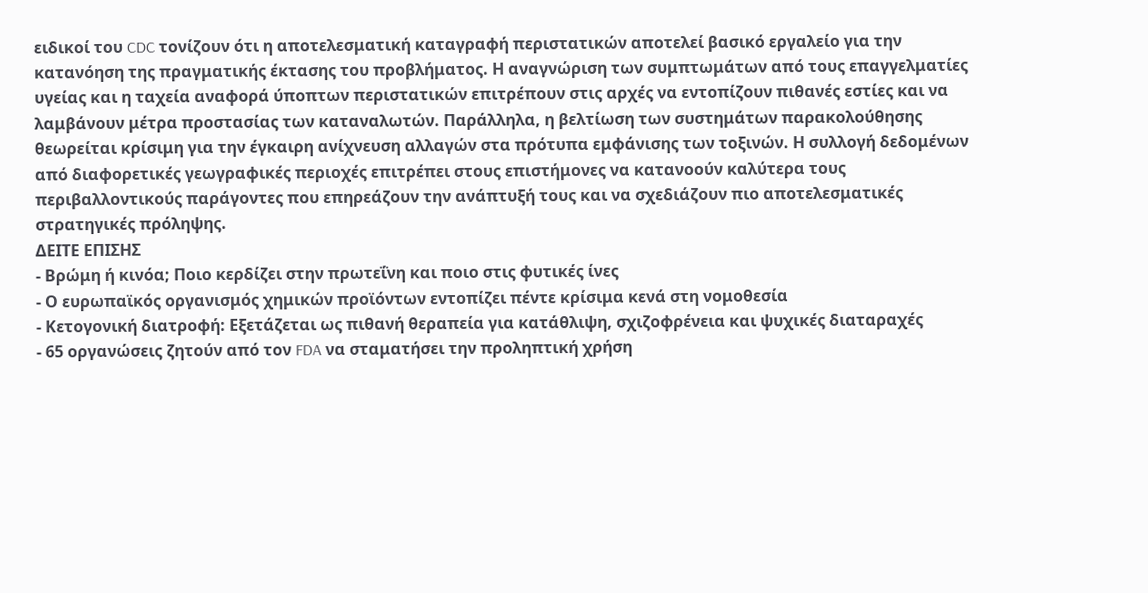ειδικοί του CDC τονίζουν ότι η αποτελεσματική καταγραφή περιστατικών αποτελεί βασικό εργαλείο για την κατανόηση της πραγματικής έκτασης του προβλήματος. Η αναγνώριση των συμπτωμάτων από τους επαγγελματίες υγείας και η ταχεία αναφορά ύποπτων περιστατικών επιτρέπουν στις αρχές να εντοπίζουν πιθανές εστίες και να λαμβάνουν μέτρα προστασίας των καταναλωτών. Παράλληλα, η βελτίωση των συστημάτων παρακολούθησης θεωρείται κρίσιμη για την έγκαιρη ανίχνευση αλλαγών στα πρότυπα εμφάνισης των τοξινών. Η συλλογή δεδομένων από διαφορετικές γεωγραφικές περιοχές επιτρέπει στους επιστήμονες να κατανοούν καλύτερα τους περιβαλλοντικούς παράγοντες που επηρεάζουν την ανάπτυξή τους και να σχεδιάζουν πιο αποτελεσματικές στρατηγικές πρόληψης.
ΔΕΙΤΕ ΕΠΙΣΗΣ
- Βρώμη ή κινόα; Ποιο κερδίζει στην πρωτεΐνη και ποιο στις φυτικές ίνες
- Ο ευρωπαϊκός οργανισμός χημικών προϊόντων εντοπίζει πέντε κρίσιμα κενά στη νομοθεσία
- Κετογονική διατροφή: Εξετάζεται ως πιθανή θεραπεία για κατάθλιψη, σχιζοφρένεια και ψυχικές διαταραχές
- 65 οργανώσεις ζητούν από τον FDA να σταματήσει την προληπτική χρήση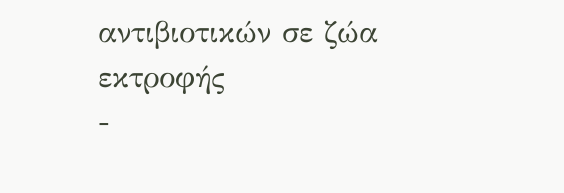αντιβιοτικών σε ζώα εκτροφής
-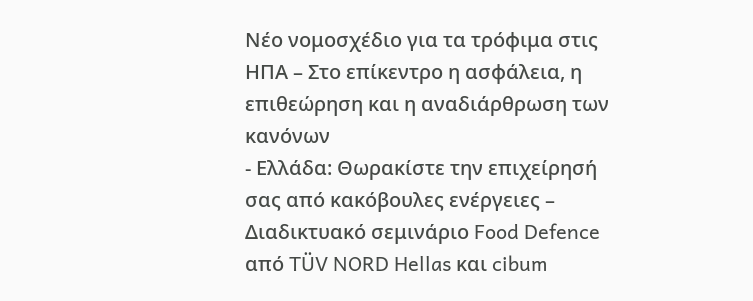Nέο νομοσχέδιο για τα τρόφιμα στις ΗΠΑ – Στο επίκεντρο η ασφάλεια, η επιθεώρηση και η αναδιάρθρωση των κανόνων
- Ελλάδα: Θωρακίστε την επιχείρησή σας από κακόβουλες ενέργειες – Διαδικτυακό σεμινάριο Food Defence από TÜV NORD Hellas και cibum